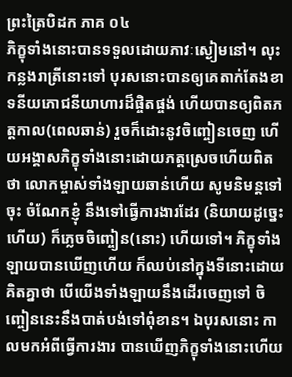ព្រះត្រៃបិដក ភាគ ០៤
ភិក្ខុទាំងនោះបានទទួលដោយភាវៈស្ងៀមនៅ។ លុះកន្លងរាត្រីនោះទៅ បុរសនោះបានឲ្យគេតាក់តែងខាទនីយភោជនីយាហារដ៏ផ្ចិតផ្ចង់ ហើយបានឲ្យពិតភត្តកាល(ពេលឆាន់) រួចក៏ដោះនូវចិញ្ចៀនចេញ ហើយអង្គាសភិក្ខុទាំងនោះដោយភត្តស្រេចហើយពិតថា លោកម្ចាស់ទាំងឡាយឆាន់ហើយ សូមនិមន្តទៅចុះ ចំណែកខ្ញុំ នឹងទៅធ្វើការងារដែរ (និយាយដូច្នេះហើយ) ក៏ភ្លេចចិញ្ចៀន(នោះ) ហើយទៅ។ ភិក្ខុទាំងឡាយបានឃើញហើយ ក៏ឈប់នៅក្នុងទីនោះដោយគិតគ្នាថា បើយើងទាំងឡាយនឹងដើរចេញទៅ ចិញ្ចៀននេះនឹងបាត់បង់ទៅពុំខាន។ ឯបុរសនោះ កាលមកអំពីធ្វើការងារ បានឃើញភិក្ខុទាំងនោះហើយ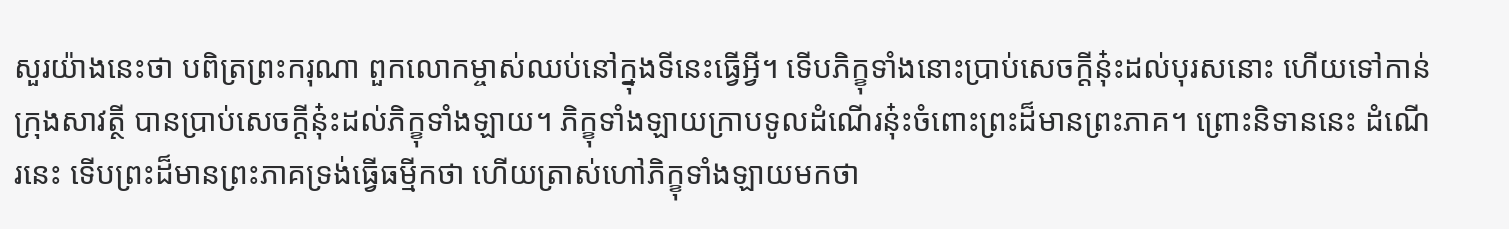សួរយ៉ាងនេះថា បពិត្រព្រះករុណា ពួកលោកម្ចាស់ឈប់នៅក្នុងទីនេះធ្វើអ្វី។ ទើបភិក្ខុទាំងនោះប្រាប់សេចក្តីនុ៎ះដល់បុរសនោះ ហើយទៅកាន់ក្រុងសាវត្ថី បានប្រាប់សេចក្តីនុ៎ះដល់ភិក្ខុទាំងឡាយ។ ភិក្ខុទាំងឡាយក្រាបទូលដំណើរនុ៎ះចំពោះព្រះដ៏មានព្រះភាគ។ ព្រោះនិទាននេះ ដំណើរនេះ ទើបព្រះដ៏មានព្រះភាគទ្រង់ធ្វើធម្មីកថា ហើយត្រាស់ហៅភិក្ខុទាំងឡាយមកថា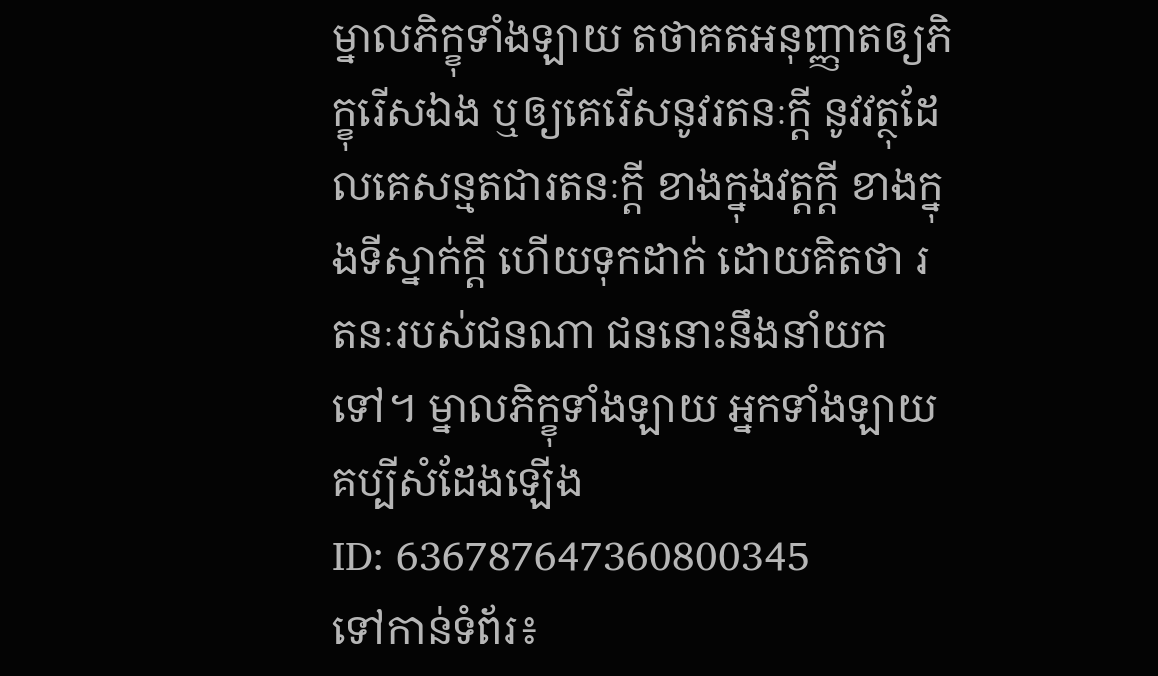ម្នាលភិក្ខុទាំងឡាយ តថាគតអនុញ្ញាតឲ្យភិក្ខុរើសឯង ឬឲ្យគេរើសនូវរតនៈក្តី នូវវត្ថុដែលគេសន្មតជារតនៈក្តី ខាងក្នុងវត្តក្តី ខាងក្នុងទីស្នាក់ក្តី ហើយទុកដាក់ ដោយគិតថា រតនៈរបស់ជនណា ជននោះនឹងនាំយកទៅ។ ម្នាលភិក្ខុទាំងឡាយ អ្នកទាំងឡាយគប្បីសំដែងឡើង
ID: 636787647360800345
ទៅកាន់ទំព័រ៖